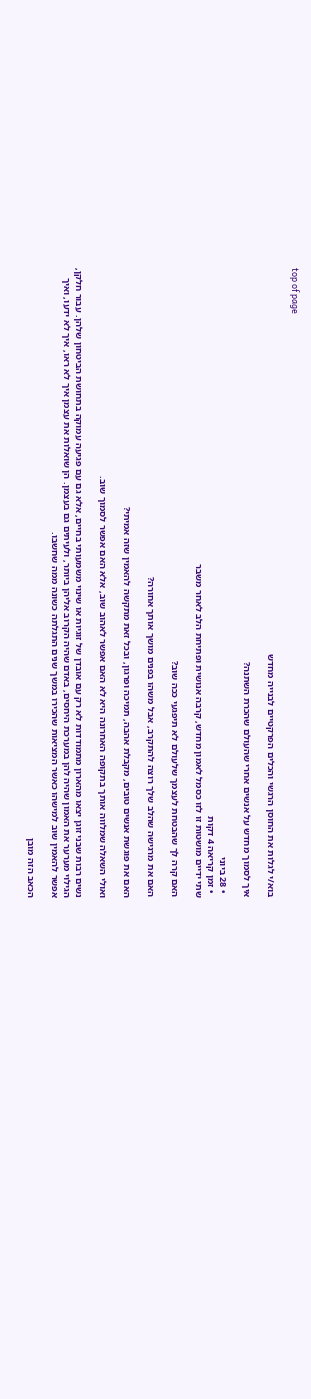top of page

בוא/י לגלות את החוסן הרגשי והכלים הפרקטיים לבנייה מחדש

איך לסמוך מחדש על אנשים אחרי שהעולם שהכרת השתנה?

  • 28 ביוני
  • זמן קריאה 4 דקות
שתי ידיים מושטות זו לזו כסמל לאמון מחדש, קרבה אנושית ופתיחת הלב לאחר משבר

האם קרה לך שהבטחת לעצמך שלעולם לא תיפגעי ככה שוב?

האם את מרגישה שהלב שלך רוצה להתקרב, אבל משהו בפנים מושך אותך אחורה?

האם את פוגשת אנשים טובים, מקבלת אהבה, תמיכה ופרגון, ובכל זאת מתקשה להאמין שזה אמיתי?

ואולי השאלה שמלווה אותך בתקופה האחרונה היא לא האם אפשר לאהוב שוב, אלא האם אפשר לסמוך שוב.

נשים רבות שבני זוגן יצאו מהארון מתמודדות לא רק עם אובדן של זוגיות או שינוי משמעותי בחיים, אלא גם עם פגיעה עמוקה בתחושת הביטחון שלהן. עבור חלקן, הגילוי מערער את האמון שהיה להן במערכת היחסים, באדם שהיה הקרוב אליהן ביותר, ולעיתים גם בעצמן. הן שואלות את עצמן איך לא ראו, איך לא ידעו, ואיך אפשר להאמין שוב למישהו כאשר המציאות שהכירו במשך שנים התגלתה כשונה ממה שחשבו.

הכאב הזה מובן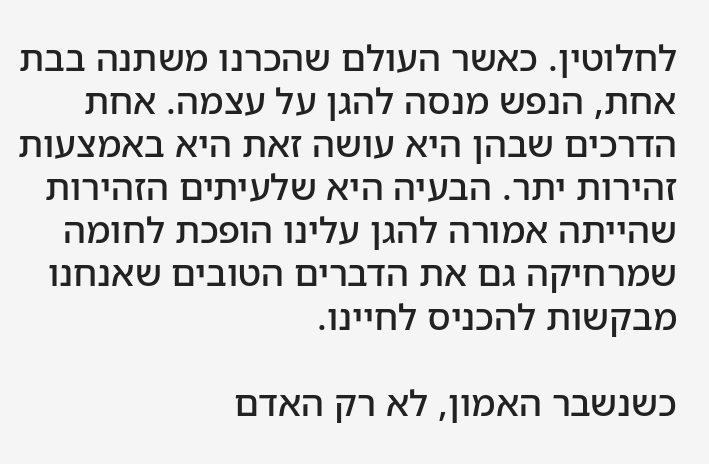לחלוטין. כאשר העולם שהכרנו משתנה בבת אחת, הנפש מנסה להגן על עצמה. אחת הדרכים שבהן היא עושה זאת היא באמצעות זהירות יתר. הבעיה היא שלעיתים הזהירות שהייתה אמורה להגן עלינו הופכת לחומה שמרחיקה גם את הדברים הטובים שאנחנו מבקשות להכניס לחיינו.

כשנשבר האמון, לא רק האדם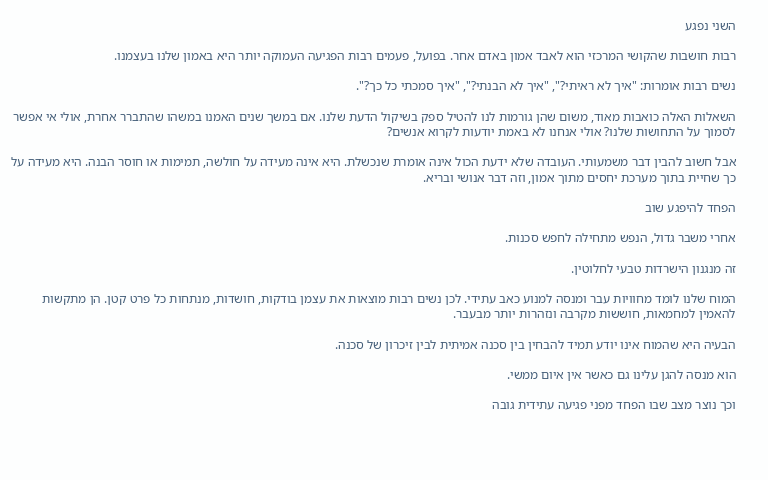השני נפגע

רבות חושבות שהקושי המרכזי הוא לאבד אמון באדם אחר. בפועל, פעמים רבות הפגיעה העמוקה יותר היא באמון שלנו בעצמנו.

נשים רבות אומרות: "איך לא ראיתי?", "איך לא הבנתי?", "איך סמכתי כל כך?".

השאלות האלה כואבות מאוד, משום שהן גורמות לנו להטיל ספק בשיקול הדעת שלנו. אם במשך שנים האמנו במשהו שהתברר אחרת, אולי אי אפשר לסמוך על התחושות שלנו? אולי אנחנו לא באמת יודעות לקרוא אנשים?

אבל חשוב להבין דבר משמעותי. העובדה שלא ידעת הכול אינה אומרת שנכשלת. היא אינה מעידה על חולשה, תמימות או חוסר הבנה. היא מעידה על כך שחיית בתוך מערכת יחסים מתוך אמון, וזה דבר אנושי ובריא.

הפחד להיפגע שוב

אחרי משבר גדול, הנפש מתחילה לחפש סכנות.

זה מנגנון הישרדות טבעי לחלוטין.

המוח שלנו לומד מחוויות עבר ומנסה למנוע כאב עתידי. לכן נשים רבות מוצאות את עצמן בודקות, חושדות, מנתחות כל פרט קטן. הן מתקשות להאמין למחמאות, חוששות מקרבה ונזהרות יותר מבעבר.

הבעיה היא שהמוח אינו יודע תמיד להבחין בין סכנה אמיתית לבין זיכרון של סכנה.

הוא מנסה להגן עלינו גם כאשר אין איום ממשי.

וכך נוצר מצב שבו הפחד מפני פגיעה עתידית גובה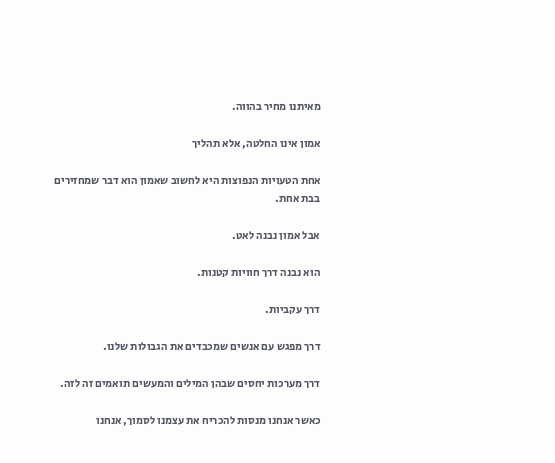מאיתנו מחיר בהווה.

אמון אינו החלטה, אלא תהליך

אחת הטעויות הנפוצות היא לחשוב שאמון הוא דבר שמחזירים בבת אחת.

אבל אמון נבנה לאט.

הוא נבנה דרך חוויות קטנות.

דרך עקביות.

דרך מפגש עם אנשים שמכבדים את הגבולות שלנו.

דרך מערכות יחסים שבהן המילים והמעשים תואמים זה לזה.

כאשר אנחנו מנסות להכריח את עצמנו לסמוך, אנחנו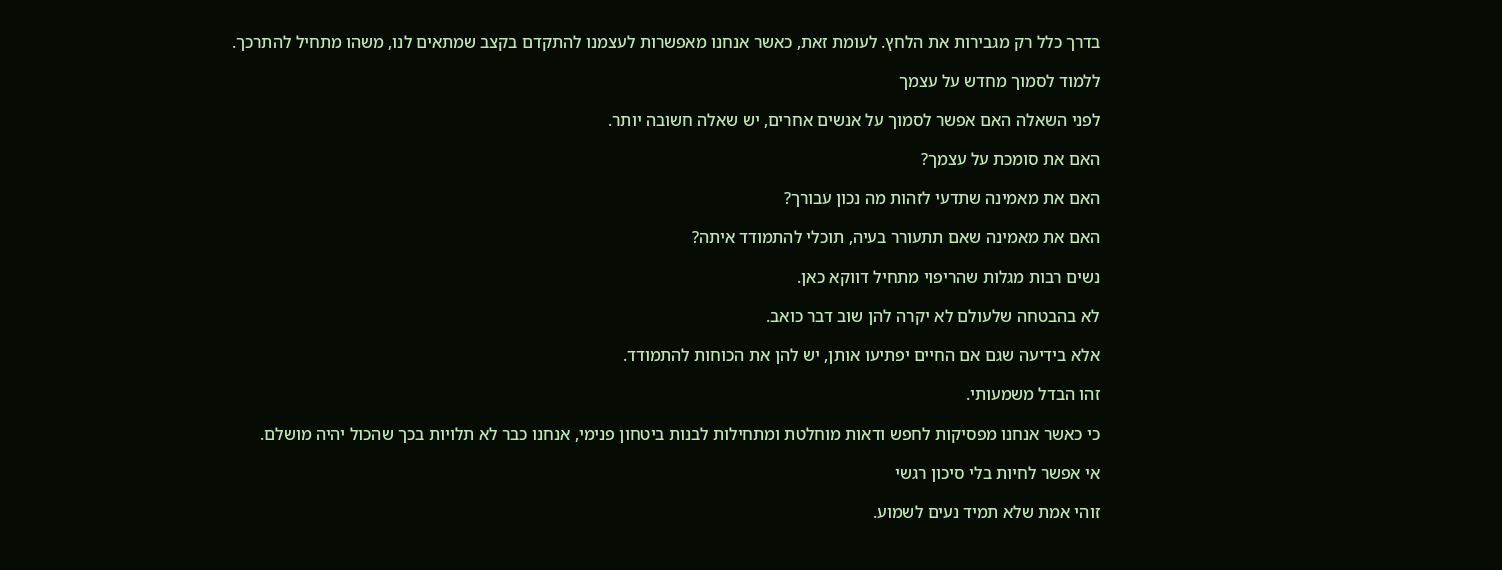בדרך כלל רק מגבירות את הלחץ. לעומת זאת, כאשר אנחנו מאפשרות לעצמנו להתקדם בקצב שמתאים לנו, משהו מתחיל להתרכך.

ללמוד לסמוך מחדש על עצמך

לפני השאלה האם אפשר לסמוך על אנשים אחרים, יש שאלה חשובה יותר.

האם את סומכת על עצמך?

האם את מאמינה שתדעי לזהות מה נכון עבורך?

האם את מאמינה שאם תתעורר בעיה, תוכלי להתמודד איתה?

נשים רבות מגלות שהריפוי מתחיל דווקא כאן.

לא בהבטחה שלעולם לא יקרה להן שוב דבר כואב.

אלא בידיעה שגם אם החיים יפתיעו אותן, יש להן את הכוחות להתמודד.

זהו הבדל משמעותי.

כי כאשר אנחנו מפסיקות לחפש ודאות מוחלטת ומתחילות לבנות ביטחון פנימי, אנחנו כבר לא תלויות בכך שהכול יהיה מושלם.

אי אפשר לחיות בלי סיכון רגשי

זוהי אמת שלא תמיד נעים לשמוע.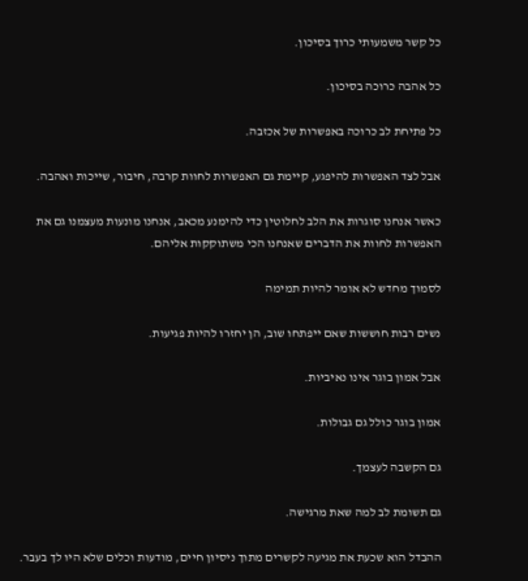כל קשר משמעותי כרוך בסיכון.

כל אהבה כרוכה בסיכון.

כל פתיחת לב כרוכה באפשרות של אכזבה.

אבל לצד האפשרות להיפגע, קיימת גם האפשרות לחוות קרבה, חיבור, שייכות ואהבה.

כאשר אנחנו סוגרות את הלב לחלוטין כדי להימנע מכאב, אנחנו מונעות מעצמנו גם את האפשרות לחוות את הדברים שאנחנו הכי משתוקקות אליהם.

לסמוך מחדש לא אומר להיות תמימה

נשים רבות חוששות שאם ייפתחו שוב, הן יחזרו להיות פגיעות.

אבל אמון בוגר אינו נאיביות.

אמון בוגר כולל גם גבולות.

גם הקשבה לעצמך.

גם תשומת לב למה שאת מרגישה.

ההבדל הוא שכעת את מגיעה לקשרים מתוך ניסיון חיים, מודעות וכלים שלא היו לך בעבר.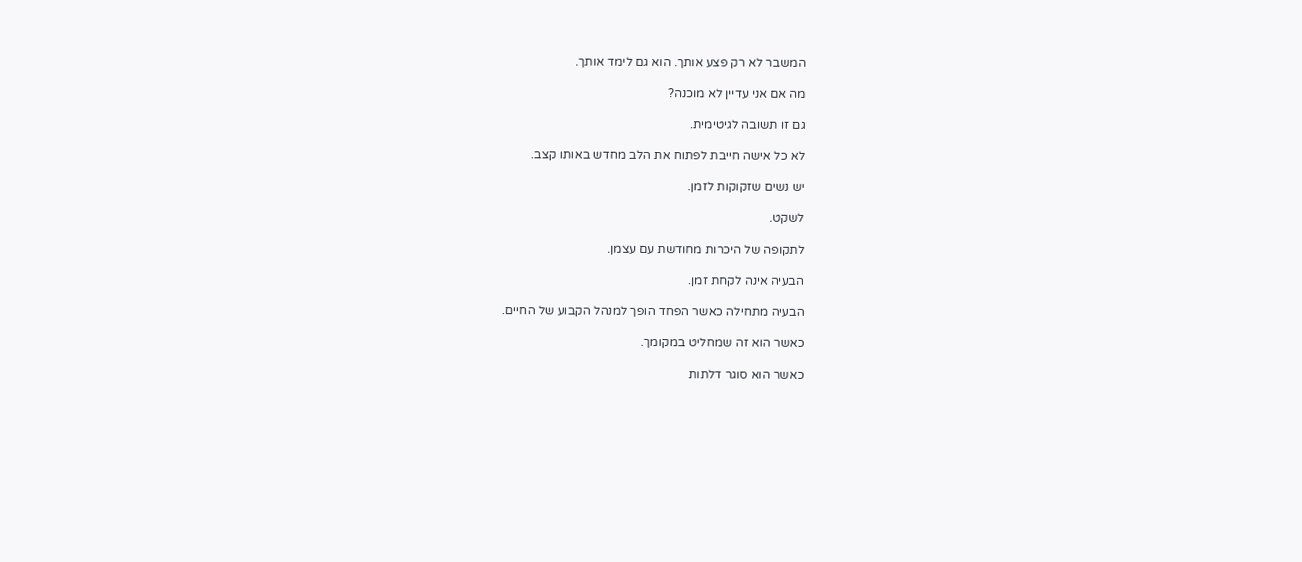המשבר לא רק פצע אותך. הוא גם לימד אותך.

מה אם אני עדיין לא מוכנה?

גם זו תשובה לגיטימית.

לא כל אישה חייבת לפתוח את הלב מחדש באותו קצב.

יש נשים שזקוקות לזמן.

לשקט.

לתקופה של היכרות מחודשת עם עצמן.

הבעיה אינה לקחת זמן.

הבעיה מתחילה כאשר הפחד הופך למנהל הקבוע של החיים.

כאשר הוא זה שמחליט במקומך.

כאשר הוא סוגר דלתות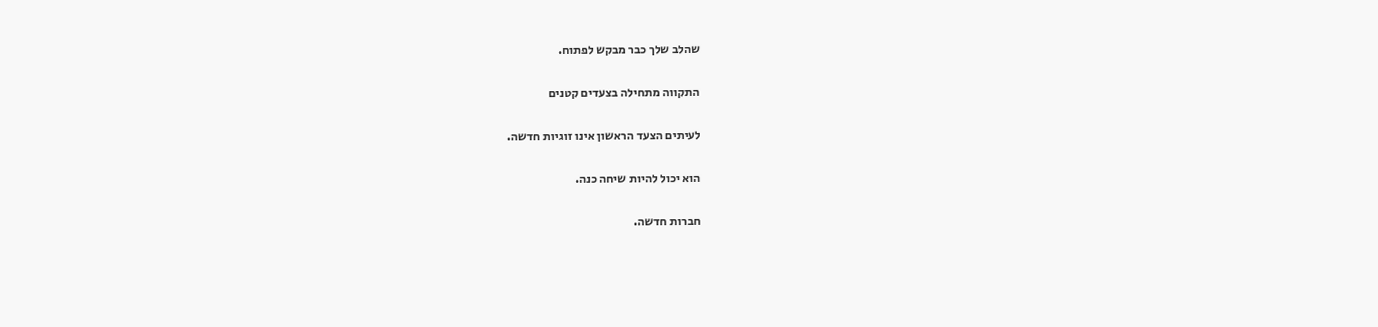שהלב שלך כבר מבקש לפתוח.

התקווה מתחילה בצעדים קטנים

לעיתים הצעד הראשון אינו זוגיות חדשה.

הוא יכול להיות שיחה כנה.

חברות חדשה.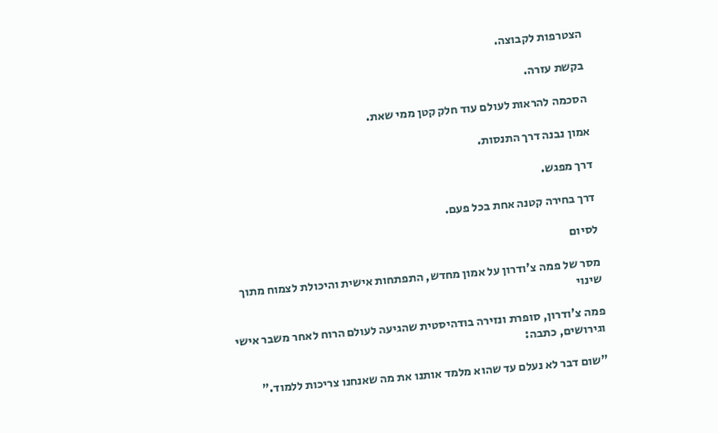הצטרפות לקבוצה.

בקשת עזרה.

הסכמה להראות לעולם עוד חלק קטן ממי שאת.

אמון נבנה דרך התנסות.

דרך מפגש.

דרך בחירה קטנה אחת בכל פעם.

לסיום

מסר של פמה צ'ודרון על אמון מחדש, התפתחות אישית והיכולת לצמוח מתוך שינוי

פמה צ'ודרון, סופרת ונזירה בודהיסטית שהגיעה לעולם הרוח לאחר משבר אישי וגירושים, כתבה:

"שום דבר לא נעלם עד שהוא מלמד אותנו את מה שאנחנו צריכות ללמוד."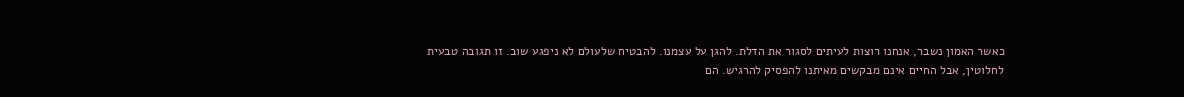כאשר האמון נשבר, אנחנו רוצות לעיתים לסגור את הדלת. להגן על עצמנו. להבטיח שלעולם לא ניפגע שוב. זו תגובה טבעית לחלוטין, אבל החיים אינם מבקשים מאיתנו להפסיק להרגיש. הם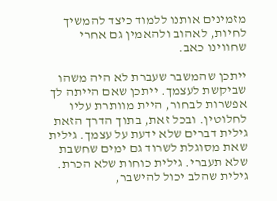מזמינים אותנו ללמוד כיצד להמשיך לחיות, לאהוב ולהאמין גם אחרי שחווינו כאב.

ייתכן שהמשבר שעברת לא היה משהו שביקשת לעצמך. ייתכן שאם הייתה לך אפשרות לבחור, היית מוותרת עליו לחלוטין. ובכל זאת, בתוך הדרך הזאת גילית דברים שלא ידעת על עצמך. גילית שאת מסוגלת לשרוד גם ימים שחשבת שלא תעברי. גילית כוחות שלא הכרת. גילית שהלב יכול להישבר,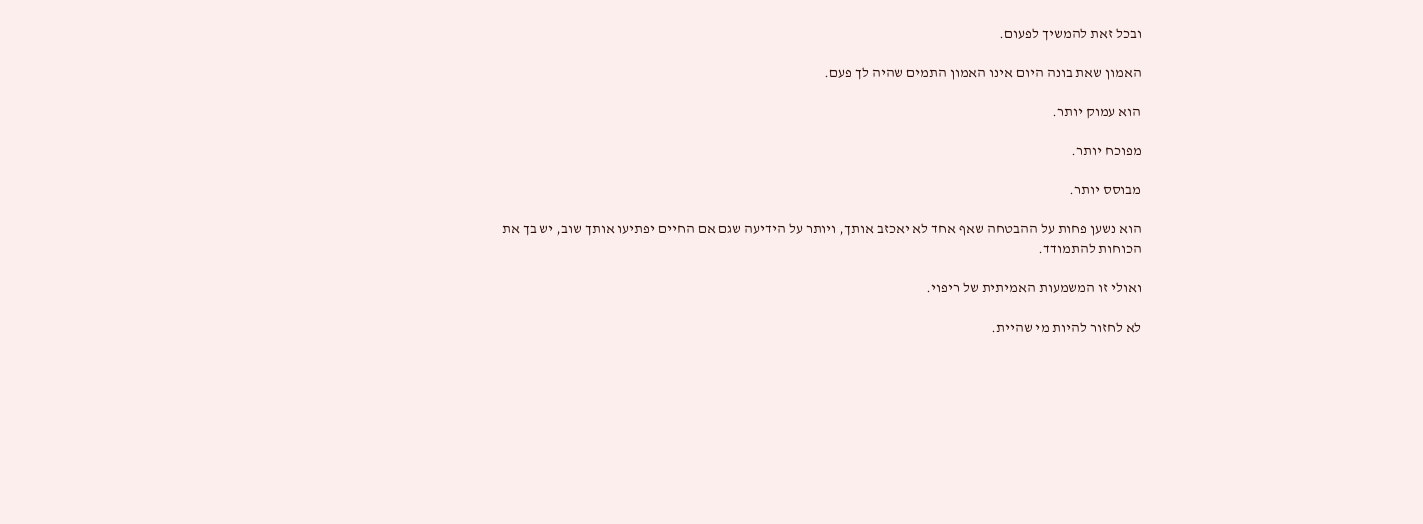ובכל זאת להמשיך לפעום.

האמון שאת בונה היום אינו האמון התמים שהיה לך פעם.

הוא עמוק יותר.

מפוכח יותר.

מבוסס יותר.

הוא נשען פחות על ההבטחה שאף אחד לא יאכזב אותך, ויותר על הידיעה שגם אם החיים יפתיעו אותך שוב, יש בך את הכוחות להתמודד.

ואולי זו המשמעות האמיתית של ריפוי.

לא לחזור להיות מי שהיית.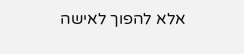אלא להפוך לאישה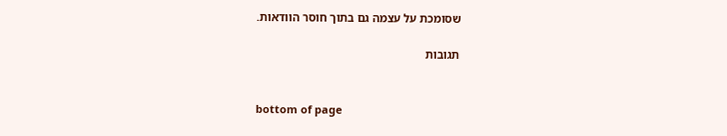שסומכת על עצמה גם בתוך חוסר הוודאות.

תגובות


bottom of page